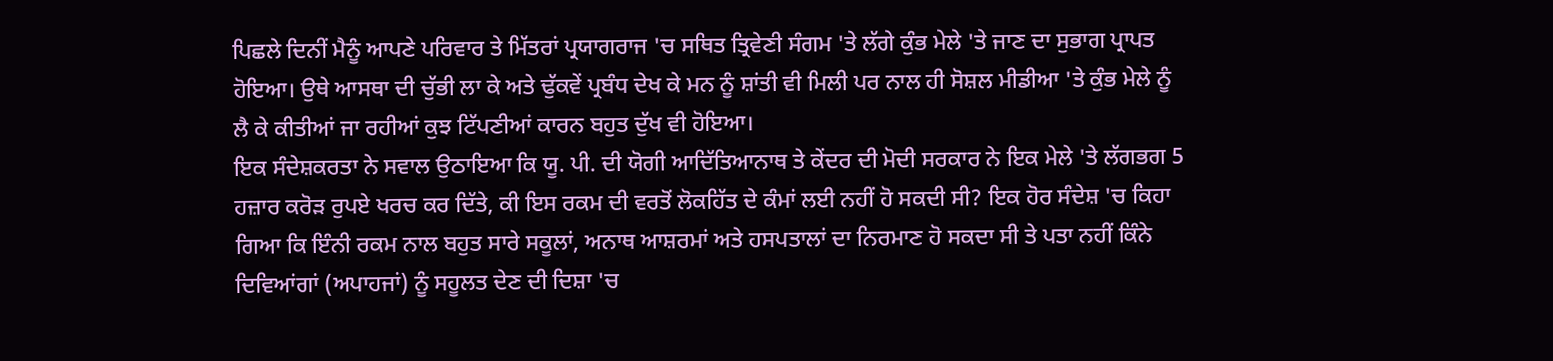ਪਿਛਲੇ ਦਿਨੀਂ ਮੈਨੂੰ ਆਪਣੇ ਪਰਿਵਾਰ ਤੇ ਮਿੱਤਰਾਂ ਪ੍ਰਯਾਗਰਾਜ 'ਚ ਸਥਿਤ ਤ੍ਰਿਵੇਣੀ ਸੰਗਮ 'ਤੇ ਲੱਗੇ ਕੁੰਭ ਮੇਲੇ 'ਤੇ ਜਾਣ ਦਾ ਸੁਭਾਗ ਪ੍ਰਾਪਤ ਹੋਇਆ। ਉਥੇ ਆਸਥਾ ਦੀ ਚੁੱਭੀ ਲਾ ਕੇ ਅਤੇ ਢੁੱਕਵੇਂ ਪ੍ਰਬੰਧ ਦੇਖ ਕੇ ਮਨ ਨੂੰ ਸ਼ਾਂਤੀ ਵੀ ਮਿਲੀ ਪਰ ਨਾਲ ਹੀ ਸੋਸ਼ਲ ਮੀਡੀਆ 'ਤੇ ਕੁੰਭ ਮੇਲੇ ਨੂੰ ਲੈ ਕੇ ਕੀਤੀਆਂ ਜਾ ਰਹੀਆਂ ਕੁਝ ਟਿੱਪਣੀਆਂ ਕਾਰਨ ਬਹੁਤ ਦੁੱਖ ਵੀ ਹੋਇਆ।
ਇਕ ਸੰਦੇਸ਼ਕਰਤਾ ਨੇ ਸਵਾਲ ਉਠਾਇਆ ਕਿ ਯੂ. ਪੀ. ਦੀ ਯੋਗੀ ਆਦਿੱਤਿਆਨਾਥ ਤੇ ਕੇਂਦਰ ਦੀ ਮੋਦੀ ਸਰਕਾਰ ਨੇ ਇਕ ਮੇਲੇ 'ਤੇ ਲੱਗਭਗ 5 ਹਜ਼ਾਰ ਕਰੋੜ ਰੁਪਏ ਖਰਚ ਕਰ ਦਿੱਤੇ, ਕੀ ਇਸ ਰਕਮ ਦੀ ਵਰਤੋਂ ਲੋਕਹਿੱਤ ਦੇ ਕੰਮਾਂ ਲਈ ਨਹੀਂ ਹੋ ਸਕਦੀ ਸੀ? ਇਕ ਹੋਰ ਸੰਦੇਸ਼ 'ਚ ਕਿਹਾ ਗਿਆ ਕਿ ਇੰਨੀ ਰਕਮ ਨਾਲ ਬਹੁਤ ਸਾਰੇ ਸਕੂਲਾਂ, ਅਨਾਥ ਆਸ਼ਰਮਾਂ ਅਤੇ ਹਸਪਤਾਲਾਂ ਦਾ ਨਿਰਮਾਣ ਹੋ ਸਕਦਾ ਸੀ ਤੇ ਪਤਾ ਨਹੀਂ ਕਿੰਨੇ ਦਿਵਿਆਂਗਾਂ (ਅਪਾਹਜਾਂ) ਨੂੰ ਸਹੂਲਤ ਦੇਣ ਦੀ ਦਿਸ਼ਾ 'ਚ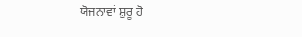ਯੋਜਨਾਵਾਂ ਸ਼ੁਰੂ ਹੋ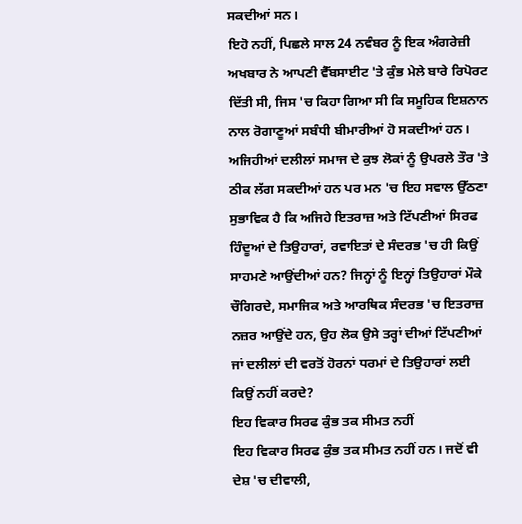ਸਕਦੀਆਂ ਸਨ।
ਇਹੋ ਨਹੀਂ, ਪਿਛਲੇ ਸਾਲ 24 ਨਵੰਬਰ ਨੂੰ ਇਕ ਅੰਗਰੇਜ਼ੀ ਅਖਬਾਰ ਨੇ ਆਪਣੀ ਵੈੱਬਸਾਈਟ 'ਤੇ ਕੁੰਭ ਮੇਲੇ ਬਾਰੇ ਰਿਪੋਰਟ ਦਿੱਤੀ ਸੀ, ਜਿਸ 'ਚ ਕਿਹਾ ਗਿਆ ਸੀ ਕਿ ਸਮੂਹਿਕ ਇਸ਼ਨਾਨ ਨਾਲ ਰੋਗਾਣੂਆਂ ਸਬੰਧੀ ਬੀਮਾਰੀਆਂ ਹੋ ਸਕਦੀਆਂ ਹਨ।
ਅਜਿਹੀਆਂ ਦਲੀਲਾਂ ਸਮਾਜ ਦੇ ਕੁਝ ਲੋਕਾਂ ਨੂੰ ਉਪਰਲੇ ਤੌਰ 'ਤੇ ਠੀਕ ਲੱਗ ਸਕਦੀਆਂ ਹਨ ਪਰ ਮਨ 'ਚ ਇਹ ਸਵਾਲ ਉੱਠਣਾ ਸੁਭਾਵਿਕ ਹੈ ਕਿ ਅਜਿਹੇ ਇਤਰਾਜ਼ ਅਤੇ ਟਿੱਪਣੀਆਂ ਸਿਰਫ ਹਿੰਦੂਆਂ ਦੇ ਤਿਉਹਾਰਾਂ, ਰਵਾਇਤਾਂ ਦੇ ਸੰਦਰਭ 'ਚ ਹੀ ਕਿਉਂ ਸਾਹਮਣੇ ਆਉਂਦੀਆਂ ਹਨ? ਜਿਨ੍ਹਾਂ ਨੂੰ ਇਨ੍ਹਾਂ ਤਿਉਹਾਰਾਂ ਮੌਕੇ ਚੌਗਿਰਦੇ, ਸਮਾਜਿਕ ਅਤੇ ਆਰਥਿਕ ਸੰਦਰਭ 'ਚ ਇਤਰਾਜ਼ ਨਜ਼ਰ ਆਉਂਦੇ ਹਨ, ਉਹ ਲੋਕ ਉਸੇ ਤਰ੍ਹਾਂ ਦੀਆਂ ਟਿੱਪਣੀਆਂ ਜਾਂ ਦਲੀਲਾਂ ਦੀ ਵਰਤੋਂ ਹੋਰਨਾਂ ਧਰਮਾਂ ਦੇ ਤਿਉਹਾਰਾਂ ਲਈ ਕਿਉਂ ਨਹੀਂ ਕਰਦੇ?
ਇਹ ਵਿਕਾਰ ਸਿਰਫ ਕੁੰਭ ਤਕ ਸੀਮਤ ਨਹੀਂ
ਇਹ ਵਿਕਾਰ ਸਿਰਫ ਕੁੰਭ ਤਕ ਸੀਮਤ ਨਹੀਂ ਹਨ। ਜਦੋਂ ਵੀ ਦੇਸ਼ 'ਚ ਦੀਵਾਲੀ,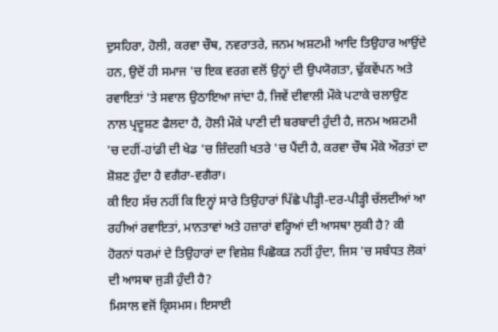ਦੁਸਹਿਰਾ, ਹੋਲੀ, ਕਰਵਾ ਚੌਥ, ਨਵਰਾਤਰੇ, ਜਨਮ ਅਸ਼ਟਮੀ ਆਦਿ ਤਿਉਹਾਰ ਆਉਂਦੇ ਹਨ, ਉਦੋਂ ਹੀ ਸਮਾਜ 'ਚ ਇਕ ਵਰਗ ਵਲੋਂ ਉਨ੍ਹਾਂ ਦੀ ਉਪਯੋਗਤਾ, ਢੁੱਕਵੇਂਪਨ ਅਤੇ ਰਵਾਇਤਾਂ 'ਤੇ ਸਵਾਲ ਉਠਾਇਆ ਜਾਂਦਾ ਹੈ, ਜਿਵੇਂ ਦੀਵਾਲੀ ਮੌਕੇ ਪਟਾਕੇ ਚਲਾਉਣ ਨਾਲ ਪ੍ਰਦੂਸ਼ਣ ਫੈਲਦਾ ਹੈ, ਹੋਲੀ ਮੌਕੇ ਪਾਣੀ ਦੀ ਬਰਬਾਦੀ ਹੁੰਦੀ ਹੈ, ਜਨਮ ਅਸ਼ਟਮੀ 'ਚ ਦਹੀਂ-ਹਾਂਡੀ ਦੀ ਖੇਡ 'ਚ ਜ਼ਿੰਦਗੀ ਖਤਰੇ 'ਚ ਪੈਂਦੀ ਹੈ, ਕਰਵਾ ਚੌਥ ਮੌਕੇ ਔਰਤਾਂ ਦਾ ਸ਼ੋਸ਼ਣ ਹੁੰਦਾ ਹੈ ਵਗੈਰਾ-ਵਗੈਰਾ।
ਕੀ ਇਹ ਸੱਚ ਨਹੀਂ ਕਿ ਇਨ੍ਹਾਂ ਸਾਰੇ ਤਿਉਹਾਰਾਂ ਪਿੱਛੇ ਪੀੜ੍ਹੀ-ਦਰ-ਪੀੜ੍ਹੀ ਚੱਲਦੀਆਂ ਆ ਰਹੀਆਂ ਰਵਾਇਤਾਂ, ਮਾਨਤਾਵਾਂ ਅਤੇ ਹਜ਼ਾਰਾਂ ਵਰ੍ਹਿਆਂ ਦੀ ਆਸਥਾ ਲੁਕੀ ਹੈ? ਕੀ ਹੋਰਨਾਂ ਧਰਮਾਂ ਦੇ ਤਿਉਹਾਰਾਂ ਦਾ ਵਿਸ਼ੇਸ਼ ਪਿਛੋਕੜ ਨਹੀਂ ਹੁੰਦਾ, ਜਿਸ 'ਚ ਸਬੰਧਤ ਲੋਕਾਂ ਦੀ ਆਸਥਾ ਜੁੜੀ ਹੁੰਦੀ ਹੈ?
ਮਿਸਾਲ ਵਜੋਂ ਕ੍ਰਿਸਮਸ। ਇਸਾਈ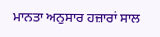ਮਾਨਤਾ ਅਨੁਸਾਰ ਹਜ਼ਾਰਾਂ ਸਾਲ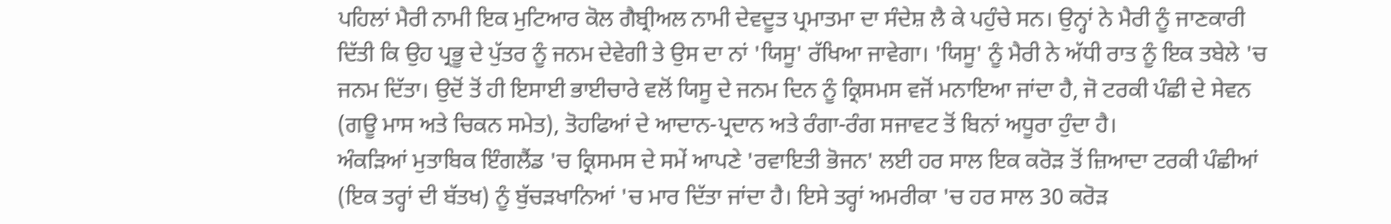ਪਹਿਲਾਂ ਮੈਰੀ ਨਾਮੀ ਇਕ ਮੁਟਿਆਰ ਕੋਲ ਗੈਬ੍ਰੀਅਲ ਨਾਮੀ ਦੇਵਦੂਤ ਪ੍ਰਮਾਤਮਾ ਦਾ ਸੰਦੇਸ਼ ਲੈ ਕੇ ਪਹੁੰਚੇ ਸਨ। ਉਨ੍ਹਾਂ ਨੇ ਮੈਰੀ ਨੂੰ ਜਾਣਕਾਰੀ ਦਿੱਤੀ ਕਿ ਉਹ ਪ੍ਰਭੂ ਦੇ ਪੁੱਤਰ ਨੂੰ ਜਨਮ ਦੇਵੇਗੀ ਤੇ ਉਸ ਦਾ ਨਾਂ 'ਯਿਸੂ' ਰੱਖਿਆ ਜਾਵੇਗਾ। 'ਯਿਸੂ' ਨੂੰ ਮੈਰੀ ਨੇ ਅੱਧੀ ਰਾਤ ਨੂੰ ਇਕ ਤਬੇਲੇ 'ਚ ਜਨਮ ਦਿੱਤਾ। ਉਦੋਂ ਤੋਂ ਹੀ ਇਸਾਈ ਭਾਈਚਾਰੇ ਵਲੋਂ ਯਿਸੂ ਦੇ ਜਨਮ ਦਿਨ ਨੂੰ ਕ੍ਰਿਸਮਸ ਵਜੋਂ ਮਨਾਇਆ ਜਾਂਦਾ ਹੈ, ਜੋ ਟਰਕੀ ਪੰਛੀ ਦੇ ਸੇਵਨ (ਗਊ ਮਾਸ ਅਤੇ ਚਿਕਨ ਸਮੇਤ), ਤੋਹਫਿਆਂ ਦੇ ਆਦਾਨ-ਪ੍ਰਦਾਨ ਅਤੇ ਰੰਗਾ-ਰੰਗ ਸਜਾਵਟ ਤੋਂ ਬਿਨਾਂ ਅਧੂਰਾ ਹੁੰਦਾ ਹੈ।
ਅੰਕੜਿਆਂ ਮੁਤਾਬਿਕ ਇੰਗਲੈਂਡ 'ਚ ਕ੍ਰਿਸਮਸ ਦੇ ਸਮੇਂ ਆਪਣੇ 'ਰਵਾਇਤੀ ਭੋਜਨ' ਲਈ ਹਰ ਸਾਲ ਇਕ ਕਰੋੜ ਤੋਂ ਜ਼ਿਆਦਾ ਟਰਕੀ ਪੰਛੀਆਂ (ਇਕ ਤਰ੍ਹਾਂ ਦੀ ਬੱਤਖ) ਨੂੰ ਬੁੱਚੜਖਾਨਿਆਂ 'ਚ ਮਾਰ ਦਿੱਤਾ ਜਾਂਦਾ ਹੈ। ਇਸੇ ਤਰ੍ਹਾਂ ਅਮਰੀਕਾ 'ਚ ਹਰ ਸਾਲ 30 ਕਰੋੜ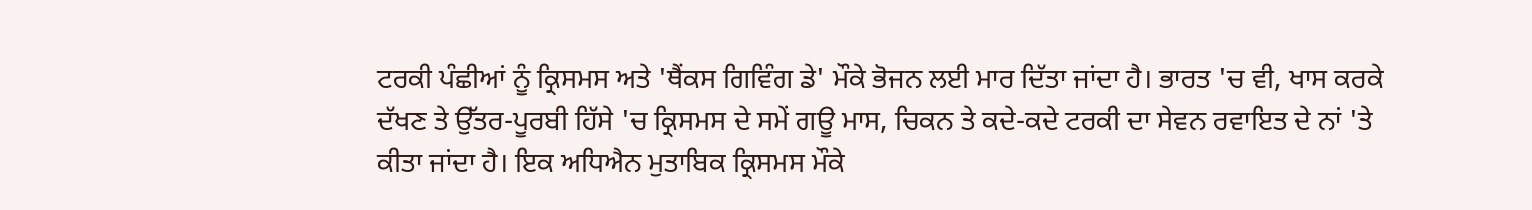ਟਰਕੀ ਪੰਛੀਆਂ ਨੂੰ ਕ੍ਰਿਸਮਸ ਅਤੇ 'ਥੈਂਕਸ ਗਿਵਿੰਗ ਡੇ' ਮੌਕੇ ਭੋਜਨ ਲਈ ਮਾਰ ਦਿੱਤਾ ਜਾਂਦਾ ਹੈ। ਭਾਰਤ 'ਚ ਵੀ, ਖਾਸ ਕਰਕੇ ਦੱਖਣ ਤੇ ਉੱਤਰ-ਪੂਰਬੀ ਹਿੱਸੇ 'ਚ ਕ੍ਰਿਸਮਸ ਦੇ ਸਮੇਂ ਗਊ ਮਾਸ, ਚਿਕਨ ਤੇ ਕਦੇ-ਕਦੇ ਟਰਕੀ ਦਾ ਸੇਵਨ ਰਵਾਇਤ ਦੇ ਨਾਂ 'ਤੇ ਕੀਤਾ ਜਾਂਦਾ ਹੈ। ਇਕ ਅਧਿਐਨ ਮੁਤਾਬਿਕ ਕ੍ਰਿਸਮਸ ਮੌਕੇ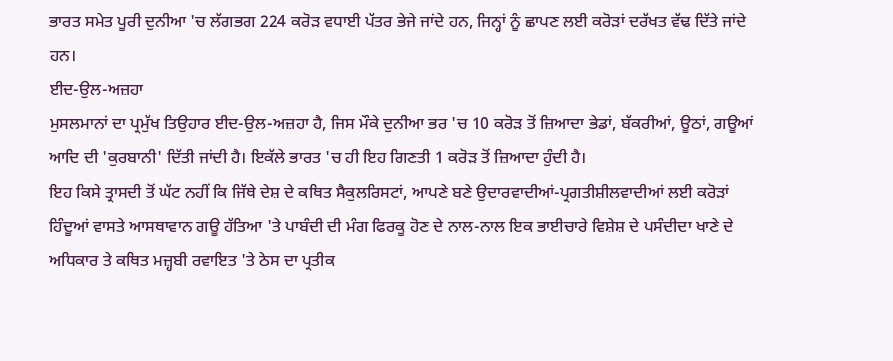ਭਾਰਤ ਸਮੇਤ ਪੂਰੀ ਦੁਨੀਆ 'ਚ ਲੱਗਭਗ 224 ਕਰੋੜ ਵਧਾਈ ਪੱਤਰ ਭੇਜੇ ਜਾਂਦੇ ਹਨ, ਜਿਨ੍ਹਾਂ ਨੂੰ ਛਾਪਣ ਲਈ ਕਰੋੜਾਂ ਦਰੱਖਤ ਵੱਢ ਦਿੱਤੇ ਜਾਂਦੇ ਹਨ।
ਈਦ-ਉਲ-ਅਜ਼ਹਾ
ਮੁਸਲਮਾਨਾਂ ਦਾ ਪ੍ਰਮੁੱਖ ਤਿਉਹਾਰ ਈਦ-ਉਲ-ਅਜ਼ਹਾ ਹੈ, ਜਿਸ ਮੌਕੇ ਦੁਨੀਆ ਭਰ 'ਚ 10 ਕਰੋੜ ਤੋਂ ਜ਼ਿਆਦਾ ਭੇਡਾਂ, ਬੱਕਰੀਆਂ, ਊਠਾਂ, ਗਊਆਂ ਆਦਿ ਦੀ 'ਕੁਰਬਾਨੀ' ਦਿੱਤੀ ਜਾਂਦੀ ਹੈ। ਇਕੱਲੇ ਭਾਰਤ 'ਚ ਹੀ ਇਹ ਗਿਣਤੀ 1 ਕਰੋੜ ਤੋਂ ਜ਼ਿਆਦਾ ਹੁੰਦੀ ਹੈ।
ਇਹ ਕਿਸੇ ਤ੍ਰਾਸਦੀ ਤੋਂ ਘੱਟ ਨਹੀਂ ਕਿ ਜਿੱਥੇ ਦੇਸ਼ ਦੇ ਕਥਿਤ ਸੈਕੁਲਰਿਸਟਾਂ, ਆਪਣੇ ਬਣੇ ਉਦਾਰਵਾਦੀਆਂ-ਪ੍ਰਗਤੀਸ਼ੀਲਵਾਦੀਆਂ ਲਈ ਕਰੋੜਾਂ ਹਿੰਦੂਆਂ ਵਾਸਤੇ ਆਸਥਾਵਾਨ ਗਊ ਹੱਤਿਆ 'ਤੇ ਪਾਬੰਦੀ ਦੀ ਮੰਗ ਫਿਰਕੂ ਹੋਣ ਦੇ ਨਾਲ-ਨਾਲ ਇਕ ਭਾਈਚਾਰੇ ਵਿਸ਼ੇਸ਼ ਦੇ ਪਸੰਦੀਦਾ ਖਾਣੇ ਦੇ ਅਧਿਕਾਰ ਤੇ ਕਥਿਤ ਮਜ਼੍ਹਬੀ ਰਵਾਇਤ 'ਤੇ ਠੇਸ ਦਾ ਪ੍ਰਤੀਕ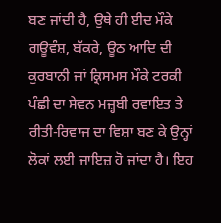ਬਣ ਜਾਂਦੀ ਹੈ, ਉਥੇ ਹੀ ਈਦ ਮੌਕੇ ਗਊਵੰਸ਼, ਬੱਕਰੇ, ਊਠ ਆਦਿ ਦੀ ਕੁਰਬਾਨੀ ਜਾਂ ਕ੍ਰਿਸਮਸ ਮੌਕੇ ਟਰਕੀ ਪੰਛੀ ਦਾ ਸੇਵਨ ਮਜ਼੍ਹਬੀ ਰਵਾਇਤ ਤੇ ਰੀਤੀ-ਰਿਵਾਜ ਦਾ ਵਿਸ਼ਾ ਬਣ ਕੇ ਉਨ੍ਹਾਂ ਲੋਕਾਂ ਲਈ ਜਾਇਜ਼ ਹੋ ਜਾਂਦਾ ਹੈ। ਇਹ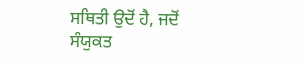ਸਥਿਤੀ ਉਦੋਂ ਹੈ, ਜਦੋਂ ਸੰਯੁਕਤ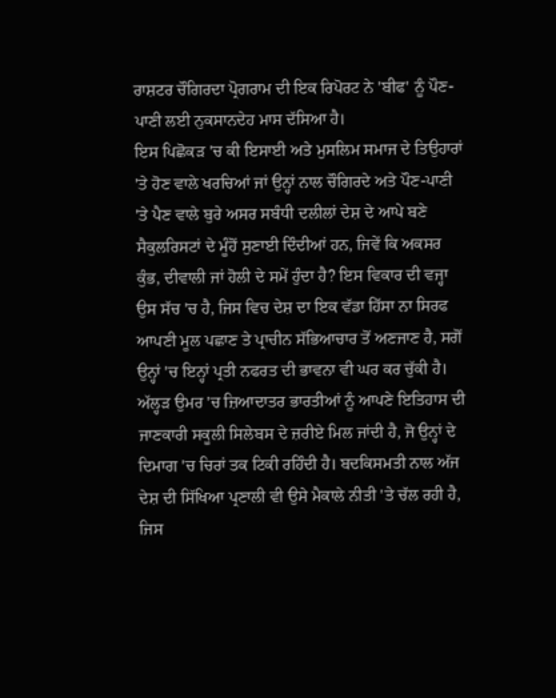ਰਾਸ਼ਟਰ ਚੌਗਿਰਦਾ ਪ੍ਰੋਗਰਾਮ ਦੀ ਇਕ ਰਿਪੋਰਟ ਨੇ 'ਬੀਫ' ਨੂੰ ਪੌਣ-ਪਾਣੀ ਲਈ ਨੁਕਸਾਨਦੇਹ ਮਾਸ ਦੱਸਿਆ ਹੈ।
ਇਸ ਪਿਛੋਕੜ 'ਚ ਕੀ ਇਸਾਈ ਅਤੇ ਮੁਸਲਿਮ ਸਮਾਜ ਦੇ ਤਿਉਹਾਰਾਂ 'ਤੇ ਹੋਣ ਵਾਲੇ ਖਰਚਿਆਂ ਜਾਂ ਉਨ੍ਹਾਂ ਨਾਲ ਚੌਗਿਰਦੇ ਅਤੇ ਪੌਣ-ਪਾਣੀ 'ਤੇ ਪੈਣ ਵਾਲੇ ਬੁਰੇ ਅਸਰ ਸਬੰਧੀ ਦਲੀਲਾਂ ਦੇਸ਼ ਦੇ ਆਪੇ ਬਣੇ ਸੈਕੁਲਰਿਸਟਾਂ ਦੇ ਮੂੰਹੋਂ ਸੁਣਾਈ ਦਿੰਦੀਆਂ ਹਨ, ਜਿਵੇਂ ਕਿ ਅਕਸਰ ਕੁੰਭ, ਦੀਵਾਲੀ ਜਾਂ ਹੋਲੀ ਦੇ ਸਮੇਂ ਹੁੰਦਾ ਹੈ? ਇਸ ਵਿਕਾਰ ਦੀ ਵਜ੍ਹਾ ਉਸ ਸੱਚ 'ਚ ਹੈ, ਜਿਸ ਵਿਚ ਦੇਸ਼ ਦਾ ਇਕ ਵੱਡਾ ਹਿੱਸਾ ਨਾ ਸਿਰਫ ਆਪਣੀ ਮੂਲ ਪਛਾਣ ਤੇ ਪ੍ਰਾਚੀਨ ਸੱਭਿਆਚਾਰ ਤੋਂ ਅਣਜਾਣ ਹੈ, ਸਗੋਂ ਉਨ੍ਹਾਂ 'ਚ ਇਨ੍ਹਾਂ ਪ੍ਰਤੀ ਨਫਰਤ ਦੀ ਭਾਵਨਾ ਵੀ ਘਰ ਕਰ ਚੁੱਕੀ ਹੈ।
ਅੱਲ੍ਹੜ ਉਮਰ 'ਚ ਜ਼ਿਆਦਾਤਰ ਭਾਰਤੀਆਂ ਨੂੰ ਆਪਣੇ ਇਤਿਹਾਸ ਦੀ ਜਾਣਕਾਰੀ ਸਕੂਲੀ ਸਿਲੇਬਸ ਦੇ ਜ਼ਰੀਏ ਮਿਲ ਜਾਂਦੀ ਹੈ, ਜੋ ਉਨ੍ਹਾਂ ਦੇ ਦਿਮਾਗ 'ਚ ਚਿਰਾਂ ਤਕ ਟਿਕੀ ਰਹਿੰਦੀ ਹੈ। ਬਦਕਿਸਮਤੀ ਨਾਲ ਅੱਜ ਦੇਸ਼ ਦੀ ਸਿੱਖਿਆ ਪ੍ਰਣਾਲੀ ਵੀ ਉਸੇ ਮੈਕਾਲੇ ਨੀਤੀ 'ਤੇ ਚੱਲ ਰਹੀ ਹੈ, ਜਿਸ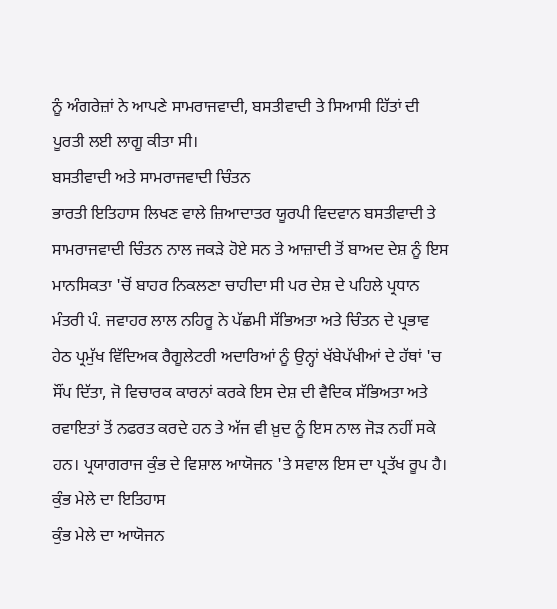ਨੂੰ ਅੰਗਰੇਜ਼ਾਂ ਨੇ ਆਪਣੇ ਸਾਮਰਾਜਵਾਦੀ, ਬਸਤੀਵਾਦੀ ਤੇ ਸਿਆਸੀ ਹਿੱਤਾਂ ਦੀ ਪੂਰਤੀ ਲਈ ਲਾਗੂ ਕੀਤਾ ਸੀ।
ਬਸਤੀਵਾਦੀ ਅਤੇ ਸਾਮਰਾਜਵਾਦੀ ਚਿੰਤਨ
ਭਾਰਤੀ ਇਤਿਹਾਸ ਲਿਖਣ ਵਾਲੇ ਜ਼ਿਆਦਾਤਰ ਯੂਰਪੀ ਵਿਦਵਾਨ ਬਸਤੀਵਾਦੀ ਤੇ ਸਾਮਰਾਜਵਾਦੀ ਚਿੰਤਨ ਨਾਲ ਜਕੜੇ ਹੋਏ ਸਨ ਤੇ ਆਜ਼ਾਦੀ ਤੋਂ ਬਾਅਦ ਦੇਸ਼ ਨੂੰ ਇਸ ਮਾਨਸਿਕਤਾ 'ਚੋਂ ਬਾਹਰ ਨਿਕਲਣਾ ਚਾਹੀਦਾ ਸੀ ਪਰ ਦੇਸ਼ ਦੇ ਪਹਿਲੇ ਪ੍ਰਧਾਨ ਮੰਤਰੀ ਪੰ. ਜਵਾਹਰ ਲਾਲ ਨਹਿਰੂ ਨੇ ਪੱਛਮੀ ਸੱਭਿਅਤਾ ਅਤੇ ਚਿੰਤਨ ਦੇ ਪ੍ਰਭਾਵ ਹੇਠ ਪ੍ਰਮੁੱਖ ਵਿੱਦਿਅਕ ਰੈਗੂਲੇਟਰੀ ਅਦਾਰਿਆਂ ਨੂੰ ਉਨ੍ਹਾਂ ਖੱਬੇਪੱਖੀਆਂ ਦੇ ਹੱਥਾਂ 'ਚ ਸੌਂਪ ਦਿੱਤਾ, ਜੋ ਵਿਚਾਰਕ ਕਾਰਨਾਂ ਕਰਕੇ ਇਸ ਦੇਸ਼ ਦੀ ਵੈਦਿਕ ਸੱਭਿਅਤਾ ਅਤੇ ਰਵਾਇਤਾਂ ਤੋਂ ਨਫਰਤ ਕਰਦੇ ਹਨ ਤੇ ਅੱਜ ਵੀ ਖ਼ੁਦ ਨੂੰ ਇਸ ਨਾਲ ਜੋੜ ਨਹੀਂ ਸਕੇ ਹਨ। ਪ੍ਰਯਾਗਰਾਜ ਕੁੰਭ ਦੇ ਵਿਸ਼ਾਲ ਆਯੋਜਨ 'ਤੇ ਸਵਾਲ ਇਸ ਦਾ ਪ੍ਰਤੱਖ ਰੂਪ ਹੈ।
ਕੁੰਭ ਮੇਲੇ ਦਾ ਇਤਿਹਾਸ
ਕੁੰਭ ਮੇਲੇ ਦਾ ਆਯੋਜਨ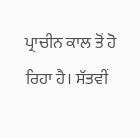ਪ੍ਰਾਚੀਨ ਕਾਲ ਤੋਂ ਹੋ ਰਿਹਾ ਹੈ। ਸੱਤਵੀਂ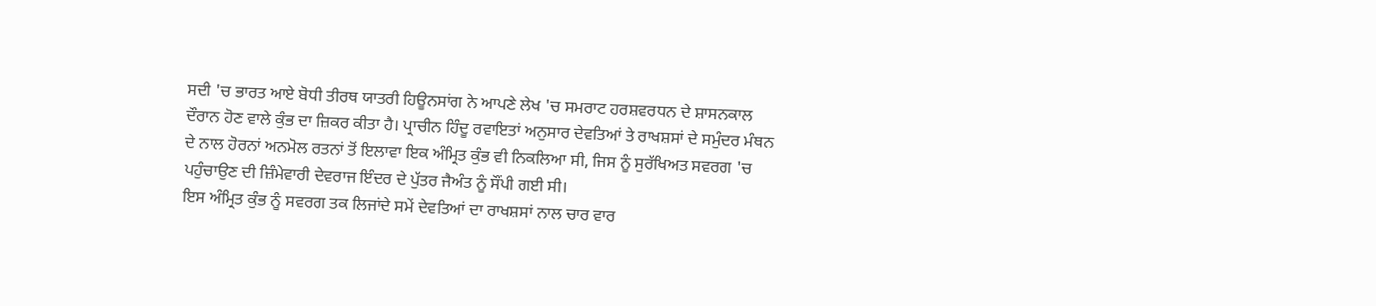ਸਦੀ 'ਚ ਭਾਰਤ ਆਏ ਬੋਧੀ ਤੀਰਥ ਯਾਤਰੀ ਹਿਊਨਸਾਂਗ ਨੇ ਆਪਣੇ ਲੇਖ 'ਚ ਸਮਰਾਟ ਹਰਸ਼ਵਰਧਨ ਦੇ ਸ਼ਾਸਨਕਾਲ ਦੌਰਾਨ ਹੋਣ ਵਾਲੇ ਕੁੰਭ ਦਾ ਜ਼ਿਕਰ ਕੀਤਾ ਹੈ। ਪ੍ਰਾਚੀਨ ਹਿੰਦੂ ਰਵਾਇਤਾਂ ਅਨੁਸਾਰ ਦੇਵਤਿਆਂ ਤੇ ਰਾਖਸ਼ਸਾਂ ਦੇ ਸਮੁੰਦਰ ਮੰਥਨ ਦੇ ਨਾਲ ਹੋਰਨਾਂ ਅਨਮੋਲ ਰਤਨਾਂ ਤੋਂ ਇਲਾਵਾ ਇਕ ਅੰਮ੍ਰਿਤ ਕੁੰਭ ਵੀ ਨਿਕਲਿਆ ਸੀ, ਜਿਸ ਨੂੰ ਸੁਰੱਖਿਅਤ ਸਵਰਗ 'ਚ ਪਹੁੰਚਾਉਣ ਦੀ ਜ਼ਿੰਮੇਵਾਰੀ ਦੇਵਰਾਜ ਇੰਦਰ ਦੇ ਪੁੱਤਰ ਜੈਅੰਤ ਨੂੰ ਸੌਂਪੀ ਗਈ ਸੀ।
ਇਸ ਅੰਮ੍ਰਿਤ ਕੁੰਭ ਨੂੰ ਸਵਰਗ ਤਕ ਲਿਜਾਂਦੇ ਸਮੇਂ ਦੇਵਤਿਆਂ ਦਾ ਰਾਖਸ਼ਸਾਂ ਨਾਲ ਚਾਰ ਵਾਰ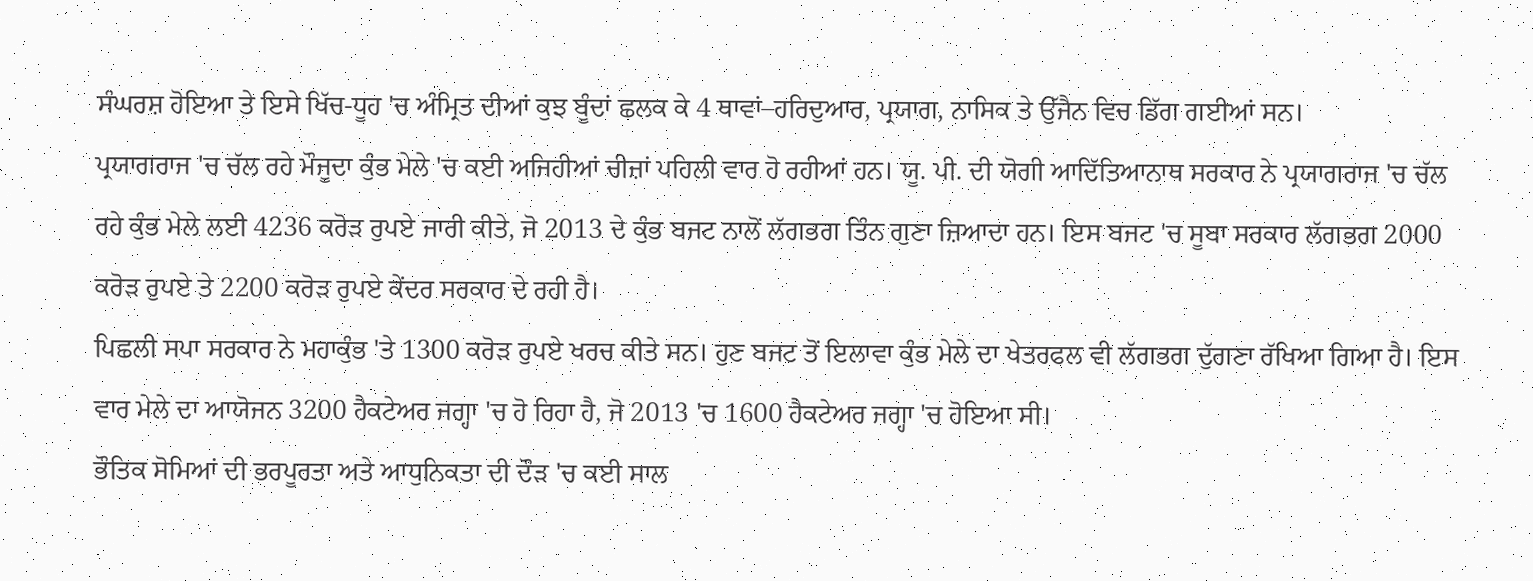ਸੰਘਰਸ਼ ਹੋਇਆ ਤੇ ਇਸੇ ਖਿੱਚ-ਧੂਹ 'ਚ ਅੰਮ੍ਰਿਤ ਦੀਆਂ ਕੁਝ ਬੂੰਦਾਂ ਛਲਕ ਕੇ 4 ਥਾਵਾਂ–ਹਰਿਦੁਆਰ, ਪ੍ਰਯਾਗ, ਨਾਸਿਕ ਤੇ ਉੱਜੈਨ ਵਿਚ ਡਿੱਗ ਗਈਆਂ ਸਨ।
ਪ੍ਰਯਾਗਰਾਜ 'ਚ ਚੱਲ ਰਹੇ ਮੌਜੂਦਾ ਕੁੰਭ ਮੇਲੇ 'ਚ ਕਈ ਅਜਿਹੀਆਂ ਚੀਜ਼ਾਂ ਪਹਿਲੀ ਵਾਰ ਹੋ ਰਹੀਆਂ ਹਨ। ਯੂ. ਪੀ. ਦੀ ਯੋਗੀ ਆਦਿੱਤਿਆਨਾਥ ਸਰਕਾਰ ਨੇ ਪ੍ਰਯਾਗਰਾਜ 'ਚ ਚੱਲ ਰਹੇ ਕੁੰਭ ਮੇਲੇ ਲਈ 4236 ਕਰੋੜ ਰੁਪਏ ਜਾਰੀ ਕੀਤੇ, ਜੋ 2013 ਦੇ ਕੁੰਭ ਬਜਟ ਨਾਲੋਂ ਲੱਗਭਗ ਤਿੰਨ ਗੁਣਾ ਜ਼ਿਆਦਾ ਹਨ। ਇਸ ਬਜਟ 'ਚ ਸੂਬਾ ਸਰਕਾਰ ਲੱਗਭਗ 2000 ਕਰੋੜ ਰੁਪਏ ਤੇ 2200 ਕਰੋੜ ਰੁਪਏ ਕੇਂਦਰ ਸਰਕਾਰ ਦੇ ਰਹੀ ਹੈ।
ਪਿਛਲੀ ਸਪਾ ਸਰਕਾਰ ਨੇ ਮਹਾਕੁੰਭ 'ਤੇ 1300 ਕਰੋੜ ਰੁਪਏ ਖਰਚ ਕੀਤੇ ਸਨ। ਹੁਣ ਬਜਟ ਤੋਂ ਇਲਾਵਾ ਕੁੰਭ ਮੇਲੇ ਦਾ ਖੇਤਰਫਲ ਵੀ ਲੱਗਭਗ ਦੁੱਗਣਾ ਰੱਖਿਆ ਗਿਆ ਹੈ। ਇਸ ਵਾਰ ਮੇਲੇ ਦਾ ਆਯੋਜਨ 3200 ਹੈਕਟੇਅਰ ਜਗ੍ਹਾ 'ਚ ਹੋ ਰਿਹਾ ਹੈ, ਜੋ 2013 'ਚ 1600 ਹੈਕਟੇਅਰ ਜਗ੍ਹਾ 'ਚ ਹੋਇਆ ਸੀ।
ਭੌਤਿਕ ਸੋਮਿਆਂ ਦੀ ਭਰਪੂਰਤਾ ਅਤੇ ਆਧੁਨਿਕਤਾ ਦੀ ਦੌੜ 'ਚ ਕਈ ਸਾਲ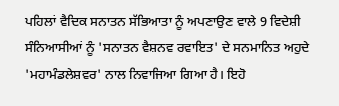ਪਹਿਲਾਂ ਵੈਦਿਕ ਸਨਾਤਨ ਸੱਭਿਆਤਾ ਨੂੰ ਅਪਣਾਉਣ ਵਾਲੇ 9 ਵਿਦੇਸ਼ੀ ਸੰਨਿਆਸੀਆਂ ਨੂੰ 'ਸਨਾਤਨ ਵੈਸ਼ਨਵ ਰਵਾਇਤ' ਦੇ ਸਨਮਾਨਿਤ ਅਹੁਦੇ 'ਮਹਾਮੰਡਲੇਸ਼ਵਰ' ਨਾਲ ਨਿਵਾਜਿਆ ਗਿਆ ਹੈ। ਇਹੋ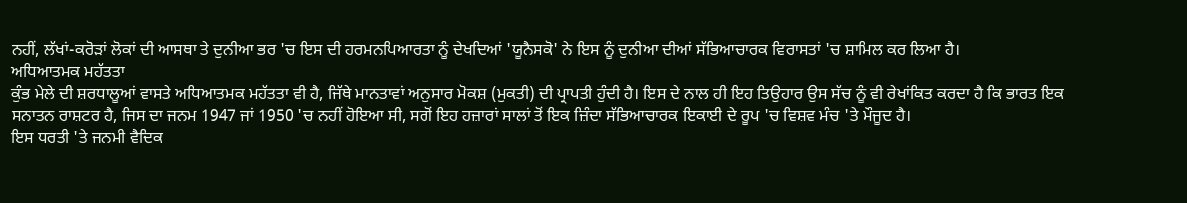ਨਹੀਂ, ਲੱਖਾਂ-ਕਰੋੜਾਂ ਲੋਕਾਂ ਦੀ ਆਸਥਾ ਤੇ ਦੁਨੀਆ ਭਰ 'ਚ ਇਸ ਦੀ ਹਰਮਨਪਿਆਰਤਾ ਨੂੰ ਦੇਖਦਿਆਂ 'ਯੂਨੈਸਕੋ' ਨੇ ਇਸ ਨੂੰ ਦੁਨੀਆ ਦੀਆਂ ਸੱਭਿਆਚਾਰਕ ਵਿਰਾਸਤਾਂ 'ਚ ਸ਼ਾਮਿਲ ਕਰ ਲਿਆ ਹੈ।
ਅਧਿਆਤਮਕ ਮਹੱਤਤਾ
ਕੁੰਭ ਮੇਲੇ ਦੀ ਸ਼ਰਧਾਲੂਆਂ ਵਾਸਤੇ ਅਧਿਆਤਮਕ ਮਹੱਤਤਾ ਵੀ ਹੈ, ਜਿੱਥੇ ਮਾਨਤਾਵਾਂ ਅਨੁਸਾਰ ਮੋਕਸ਼ (ਮੁਕਤੀ) ਦੀ ਪ੍ਰਾਪਤੀ ਹੁੰਦੀ ਹੈ। ਇਸ ਦੇ ਨਾਲ ਹੀ ਇਹ ਤਿਉਹਾਰ ਉਸ ਸੱਚ ਨੂੰ ਵੀ ਰੇਖਾਂਕਿਤ ਕਰਦਾ ਹੈ ਕਿ ਭਾਰਤ ਇਕ ਸਨਾਤਨ ਰਾਸ਼ਟਰ ਹੈ, ਜਿਸ ਦਾ ਜਨਮ 1947 ਜਾਂ 1950 'ਚ ਨਹੀਂ ਹੋਇਆ ਸੀ, ਸਗੋਂ ਇਹ ਹਜ਼ਾਰਾਂ ਸਾਲਾਂ ਤੋਂ ਇਕ ਜ਼ਿੰਦਾ ਸੱਭਿਆਚਾਰਕ ਇਕਾਈ ਦੇ ਰੂਪ 'ਚ ਵਿਸ਼ਵ ਮੰਚ 'ਤੇ ਮੌਜੂਦ ਹੈ।
ਇਸ ਧਰਤੀ 'ਤੇ ਜਨਮੀ ਵੈਦਿਕ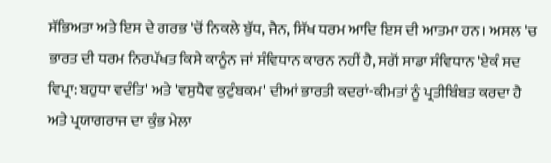ਸੱਭਿਅਤਾ ਅਤੇ ਇਸ ਦੇ ਗਰਭ 'ਚੋਂ ਨਿਕਲੇ ਬੁੱਧ, ਜੈਨ, ਸਿੱਖ ਧਰਮ ਆਦਿ ਇਸ ਦੀ ਆਤਮਾ ਹਨ। ਅਸਲ 'ਚ ਭਾਰਤ ਦੀ ਧਰਮ ਨਿਰਪੱਖਤ ਕਿਸੇ ਕਾਨੂੰਨ ਜਾਂ ਸੰਵਿਧਾਨ ਕਾਰਨ ਨਹੀਂ ਹੈ, ਸਗੋਂ ਸਾਡਾ ਸੰਵਿਧਾਨ 'ਏਕੰ ਸਦ ਵਿਪ੍ਰਾ: ਬਹੁਧਾ ਵਦੰਤਿ' ਅਤੇ 'ਵਸੁਧੈਵ ਕੁਟੁੰਬਕਮ' ਦੀਆਂ ਭਾਰਤੀ ਕਦਰਾਂ-ਕੀਮਤਾਂ ਨੂੰ ਪ੍ਰਤੀਬਿੰਬਤ ਕਰਦਾ ਹੈ ਅਤੇ ਪ੍ਰਯਾਗਰਾਜ ਦਾ ਕੁੰਭ ਮੇਲਾ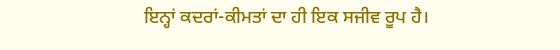ਇਨ੍ਹਾਂ ਕਦਰਾਂ-ਕੀਮਤਾਂ ਦਾ ਹੀ ਇਕ ਸਜੀਵ ਰੂਪ ਹੈ।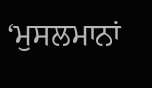‘ਮੁਸਲਮਾਨਾਂ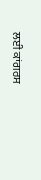ਲਈ ਕਾਂਗਰਸ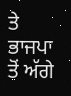ਤੇ ਭਾਜਪਾ ਤੋਂ ਅੱਗੇ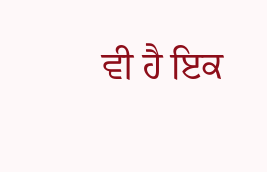ਵੀ ਹੈ ਇਕ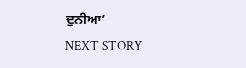ਦੁਨੀਆ’
NEXT STORY